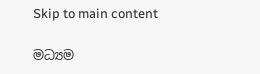Skip to main content

මධ්‍යම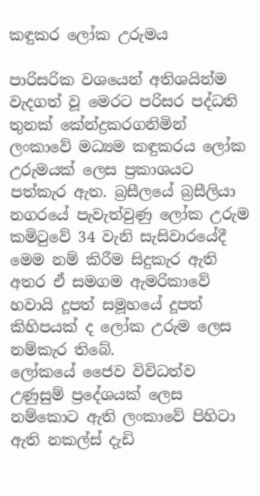කඳුකර ලෝක උරුමය

පාරිසරික වශයෙන් අතිශයින්ම වැදගත් වූ මෙරට පරිසර පද්ධති තුනක් කේන්ද්‍රකරගනිමින් ලංකාවේ මධ්‍යම කඳුකරය ලෝක උරුමයක් ලෙස ප්‍රකාශයට පත්කැර ඇත. බ්‍රසීලයේ බ්‍රසීලියා නගරයේ පැවැත්වුණු ලෝක උරුම කමිටුවේ 34 වැනි සැසිවාරයේදී මෙම නම් කිරීම සිදුකැර ඇති අතර ඒ සමගම ඇමරිකාවේ හවායි දූපත් සමූහයේ දූපත් කිහිපයක් ද ලෝක උරුම ලෙස නම්කැර තිබේ.
ලෝකයේ ජෛව විවිධත්ව උණුසුම් ප්‍රදේශයක් ලෙස නම්කොට ඇති ලංකාවේ පිහිටා ඇති නකල්ස් දැඩි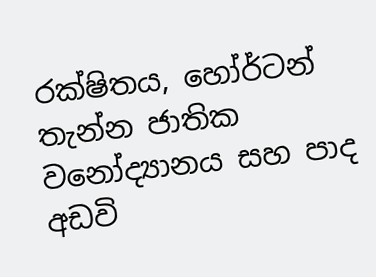රක්ෂිතය, හෝර්ටන් තැන්න ජාතික වනෝද්‍යානය සහ පාද අඩවි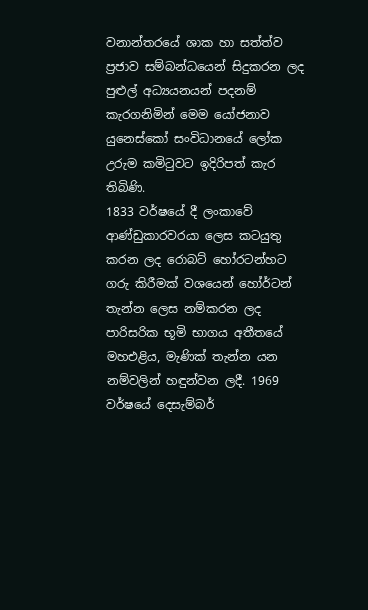වනාන්තරයේ ශාක හා සත්ත්ව ප්‍රජාව සම්බන්ධයෙන් සිදුකරන ලද පුළුල් අධ්‍යයනයන් පදනම් කැරගනිමින් මෙම යෝජනාව යුනෙස්කෝ සංවිධානයේ ලෝක උරුම කමිටුවට ඉදිරිපත් කැර තිබිණි.
1833 වර්ෂයේ දී ලංකාවේ ආණ්ඩුකාරවරයා ලෙස කටයුතු කරන ලද රොබට් හෝරටන්හට ගරු කිරීමක් වශයෙන් හෝර්ටන් තැන්න ලෙස නම්කරන ලද පාරිසරික භූමි භාගය අතීතයේ මහඑළිය, මැණික් තැන්න යන නම්වලින් හඳුන්වන ලදී. 1969 වර්ෂයේ දෙසැම්බර්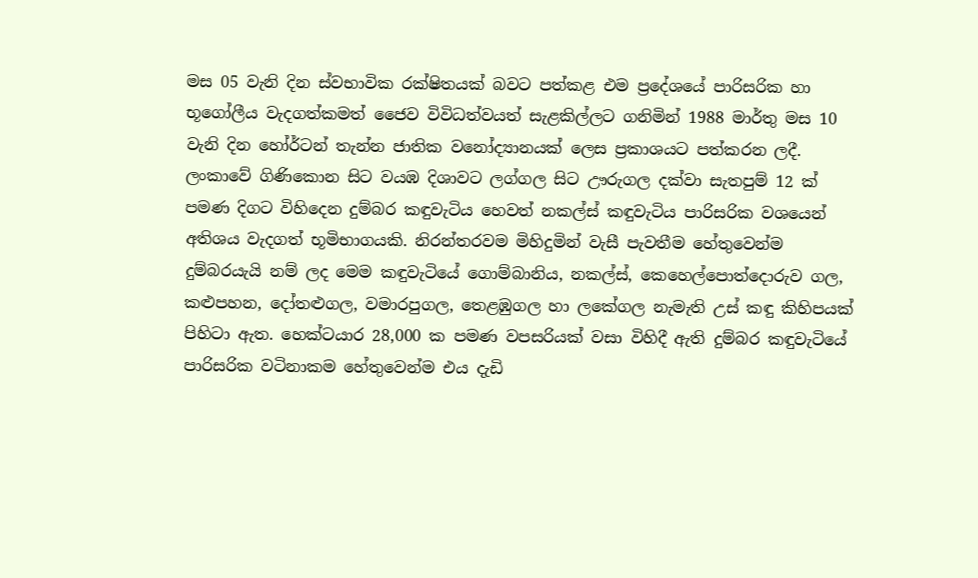මස 05 වැනි දින ස්වභාවික රක්ෂිතයක් බවට පත්කළ එම ප්‍රදේශයේ පාරිසරික හා භූගෝලීය වැදගත්කමත් ජෛව විවිධත්වයත් සැළකිල්ලට ගනිමින් 1988 මාර්තු මස 10 වැනි දින හෝර්ටන් තැන්න ජාතික වනෝද්‍යානයක් ලෙස ප්‍රකාශයට පත්කරන ලදී.
ලංකාවේ ගිණිකොන සිට වයඹ දිශාවට ලග්ගල සිට ඌරුගල දක්වා සැතපුම් 12 ක් පමණ දිගට විහිදෙන දුම්බර කඳුවැටිය හෙවත් නකල්ස් කඳුවැටිය පාරිසරික වශයෙන් අතිශය වැදගත් භූමිභාගයකි. නිරන්තරවම මිහිදුමින් වැසී පැවතීම හේතුවෙන්ම දුම්බරයැයි නම් ලද මෙම කඳුවැටියේ ගොම්බානිය, නකල්ස්, කෙහෙල්පොත්දොරුව ගල, කළුපහන, දෝතළුගල, වමාරපුගල, තෙළඹුගල හා ලකේගල නැමැති උස් කඳු කිහිපයක් පිහිටා ඇත. හෙක්ටයාර 28,000 ක පමණ වපසරියක් වසා විහිදී ඇති දුම්බර කඳුවැටියේ පාරිසරික වටිනාකම හේතුවෙන්ම එය දැඩි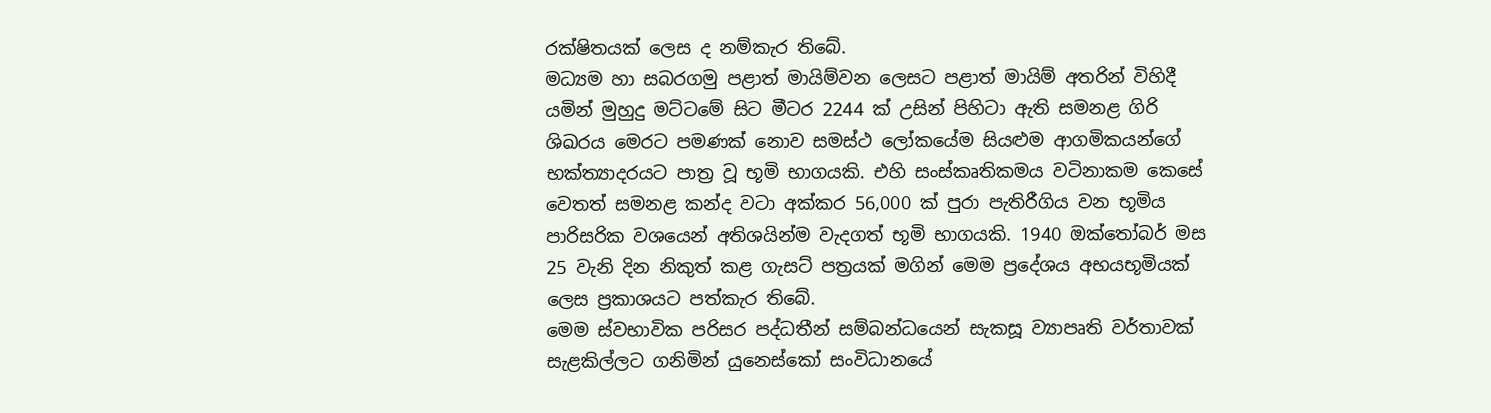රක්ෂිතයක් ලෙස ද නම්කැර තිබේ.
මධ්‍යම හා සබරගමු පළාත් මායිම්වන ලෙසට පළාත් මායිම් අතරින් විහිදී යමින් මුහුදු මට්ටමේ සිට මීටර 2244 ක් උසින් පිහිටා ඇති සමනළ ගිරි ශිඛරය මෙරට පමණක් නොව සමස්ථ ලෝකයේම සියළුම ආගමිකයන්ගේ භක්ත්‍යාදරයට පාත්‍ර වූ භූමි භාගයකි. එහි සංස්කෘතිකමය වටිනාකම කෙසේ වෙතත් සමනළ කන්ද වටා අක්කර 56,000 ක් පුරා පැතිරීගිය වන භූමිය පාරිසරික වශයෙන් අතිශයින්ම වැදගත් භූමි භාගයකි. 1940 ඔක්තෝබර් මස 25 වැනි දින නිකුත් කළ ගැසට් පත්‍රයක් මගින් මෙම ප්‍රදේශය අභයභූමියක් ලෙස ප්‍රකාශයට පත්කැර තිබේ.
මෙම ස්වභාවික පරිසර පද්ධතීන් සම්බන්ධයෙන් සැකසූ ව්‍යාපෘති වර්තාවක් සැළකිල්ලට ගනිමින් යුනෙස්කෝ සංවිධානයේ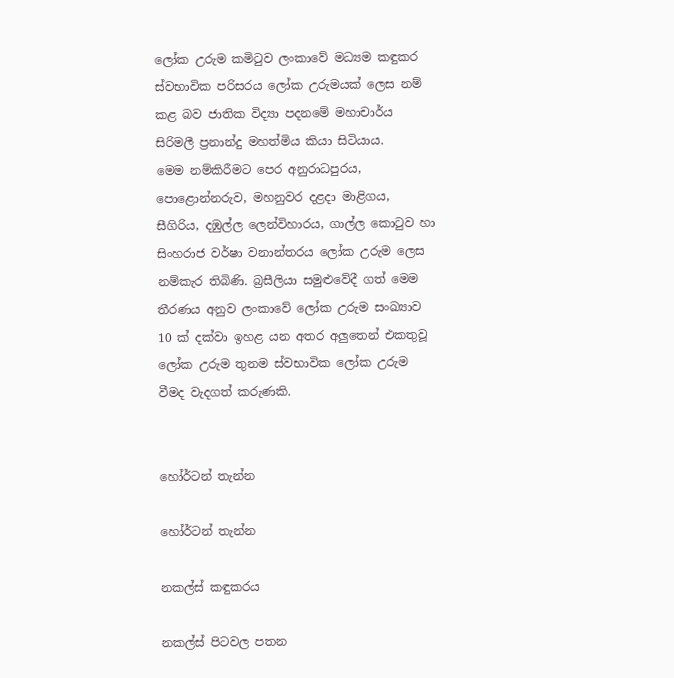ලෝක උරුම කමිටුව ලංකාවේ මධ්‍යම කඳුකර ස්වභාවික පරිසරය ලෝක උරුමයක් ලෙස නම් කළ බව ජාතික විද්‍යා පදනමේ මහාචාර්ය සිරිමලී ප්‍රනාන්දු මහත්මිය කියා සිටියාය.
මෙම නම්කිරීමට පෙර අනුරාධපුරය, පොළොන්නරුව, මහනුවර දළදා මාළිගය, සීගිරිය, දඹුල්ල ලෙන්විහාරය, ගාල්ල කොටුව හා සිංහරාජ වර්ෂා වනාන්තරය ලෝක උරුම ලෙස නම්කැර තිබිණි. බ්‍රසීලියා සමුළුවේදී ගත් මෙම තීරණය අනුව ලංකාවේ ලෝක උරුම සංඛ්‍යාව 10 ක් දක්වා ඉහළ යන අතර අලුතෙන් එකතුවූ ලෝක උරුම තුනම ස්වභාවික ලෝක උරුම වීමද වැදගත් කරුණකි.


හෝර්ටන් තැන්න

හෝර්ටන් තැන්න

නකල්ස් කඳුකරය

නකල්ස් පිටවල පතන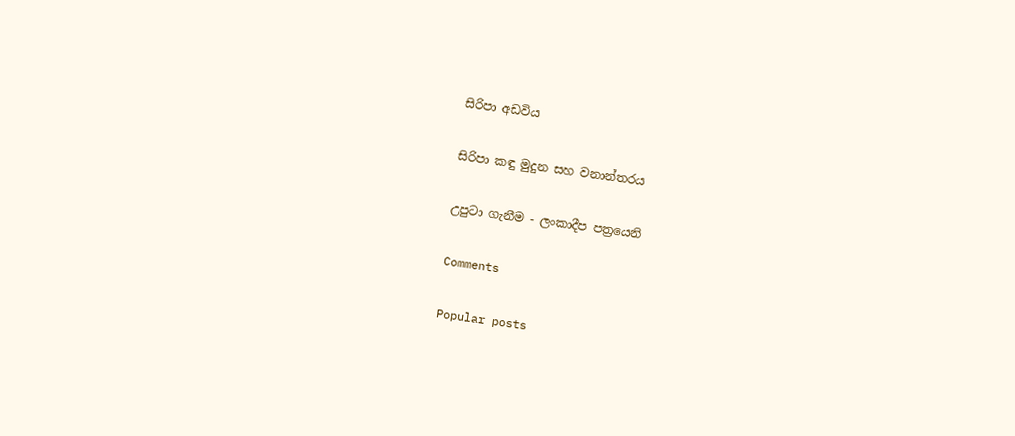සිරිපා අඩවිය

සිරිපා කඳු මුදුන සහ වනාන්තරය

උපුටා ගැනීම - ලංකාදීප පත්‍රයෙනි

Comments

Popular posts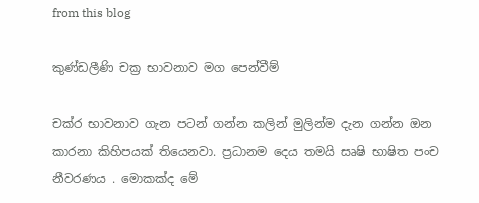from this blog

කුණ්ඩලීණි චක්‍ර භාවනාව මග පෙන්වීම්

චක්ර භාවනාව ගැන පටන් ගන්න කලින් මුලින්ම දැන ගන්න ඔන කාරනා කිහිපයක් තියෙනවා. ප්‍රධානම දෙය තමයි සෘෂි භාෂිත පංච නීවරණය . මොකක්ද මේ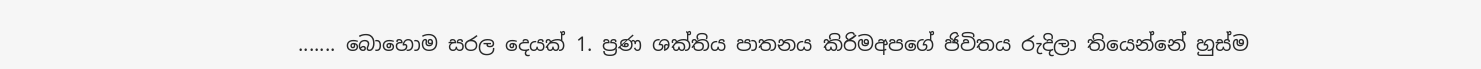....... බොහොම සරල දෙයක් 1. ප්‍රණ ශක්තිය පාතනය කිරිමඅපගේ ජිවිතය රුදිලා තියෙන්නේ හුස්ම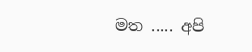මත ..... අපි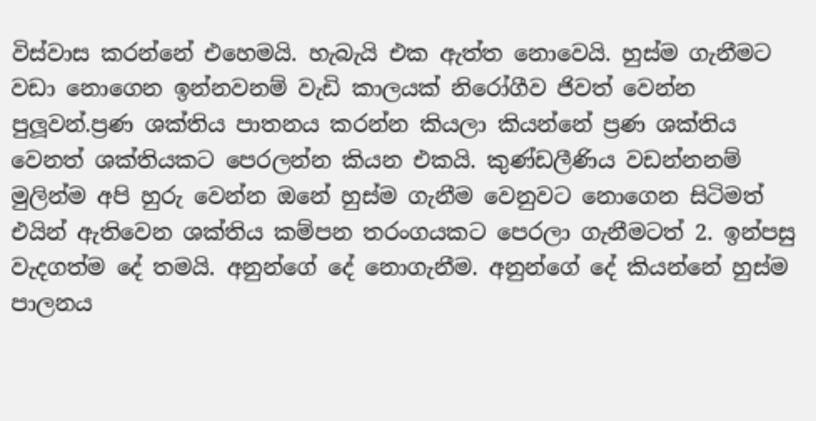විස්වාස කරන්නේ එහෙමයි. හැබැයි එක ඇත්ත නොවෙයි. හුස්ම ගැනීමට වඩා නොගෙන ඉන්නවනම් වැඩි කාලයක් නිරෝගීව ජිවත් වෙන්න පුලූවන්.ප්‍රණ ශක්තිය පාතනය කරන්න කියලා කියන්නේ ප්‍රණ ශක්තිය වෙනත් ශක්තියකට පෙරලන්න කියන එකයි. කුණ්ඩලීණිය වඩන්නනම් මුලින්ම අපි හුරු වෙන්න ඔනේ හුස්ම ගැනීම වෙනුවට නොගෙන සිටිමත් එයින් ඇතිවෙන ශක්තිය කම්පන තරංගයකට පෙරලා ගැනීමටත් 2. ඉන්පසු වැදගත්ම දේ තමයි. අනුන්ගේ දේ නොගැනීම. අනුන්ගේ දේ කියන්නේ හුස්ම පාලනය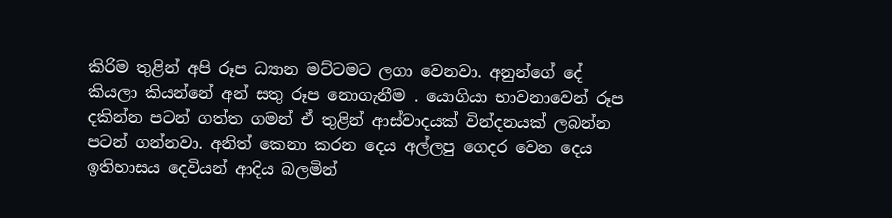කිරිම තුළින් අපි රූප ධ්‍යාන මට්ටමට ලගා වෙනවා. අනුන්ගේ දේ කියලා කියන්නේ අන් සතු රූප නොගැනීම . යොගියා භාවනාවෙන් රූප දකින්න පටන් ගත්ත ගමන් ඒ තුළින් ආස්වාදයක් වින්දනයක් ලබන්න පටන් ගන්නවා. අනිත් කෙනා කරන දෙය අල්ලපු ගෙදර වෙන දෙය ඉතිහාසය දෙවියන් ආදිය බලමින්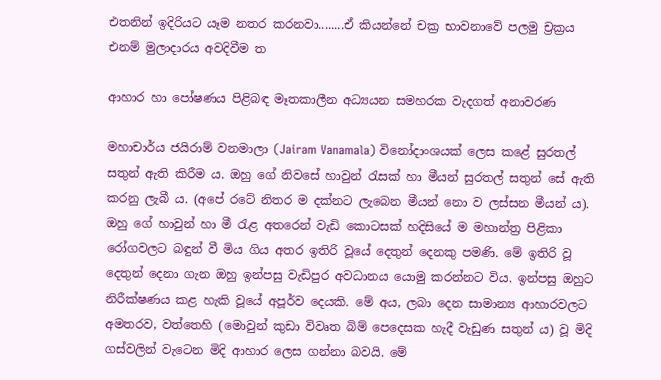එතනින් ඉදිරියට යෑම නතර කරනවා........ඒ කියන්නේ චක්‍ර භාවනාවේ පලමු ච්‍රක්‍රය එනම් මුලාදාරය අවදිවීම ත

ආහාර හා පෝෂණය පිළිබඳ මෑතකාලීන අධ්‍යයන සමහරක වැදගත් අනාවරණ

මහාචාර්ය ජයිරාම් වනමාලා (Jairam Vanamala) විනෝදාංශයක්‌ ලෙස කළේ සුරතල් සතුන් ඇති කිරීම ය. ඔහු ගේ නිවසේ හාවුන් රැසක්‌ හා මීයන් සුරතල් සතුන් සේ ඇති කරනු ලැබී ය. (අපේ රටේ නිතර ම දක්‌නට ලැබෙන මීයන් නො ව ලස්‌සන මීයන් ය). ඔහු ගේ හාවුන් හා මී රැළ අතරෙන් වැඩි කොටසක්‌ හදිසියේ ම මහාන්ත්‍ර පිළිකා රෝගවලට බඳුන් වී මිය ගිය අතර ඉතිරි වූයේ දෙතුන් දෙනකු පමණි. මේ ඉතිරි වූ දෙතුන් දෙනා ගැන ඔහු ඉන්පසු වැඩිපුර අවධානය යොමු කරන්නට විය. ඉන්පසු ඔහුට නිරීක්‌ෂණය කළ හැකි වූයේ අපූර්ව දෙයකි. මේ අය, ලබා දෙන සාමාන්‍ය ආහාරවලට අමතරව, වත්තෙහි (මොවුන් කුඩා විවෘත බිම් පෙදෙසක හැදී වැඩුණ සතුන් ය) වූ මිදි ගස්‌වලින් වැටෙන මිදි ආහාර ලෙස ගන්නා බවයි. මේ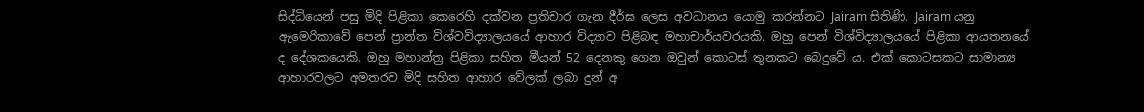සිද්ධියෙන් පසු මිදි පිළිකා කෙරෙහි දක්‌වන ප්‍රතිචාර ගැන දීර්ඝ ලෙස අවධානය යොමු කරන්නට Jairam සිතිණි. Jairam යනු ඇමෙරිකාවේ පෙන් ප්‍රාන්ත විශ්වවිද්‍යාලයයේ ආහාර විද්‍යාව පිළිබඳ මහාචාර්යවරයකි. ඔහු පෙන් විශ්විද්‍යාලයයේ පිළිකා ආයතනයේ ද දේශකයෙකි. ඔහු මහාන්ත්‍ර පිළිකා සහිත මීයන් 52 දෙනකු ගෙන ඔවුන් කොටස්‌ තුනකට බෙදුවේ ය. එක්‌ කොටසකට සාමාන්‍ය ආහාරවලට අමතරව මිදි සහිත ආහාර වේලක්‌ ලබා දුන් අ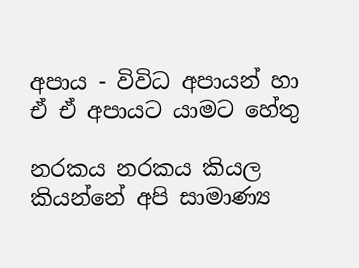අපාය - විවිධ අපායන් හා ඒ ඒ අපායට යාමට හේතු

නරකය නරකය කියල කියන්නේ අපි සාමාණ්‍ය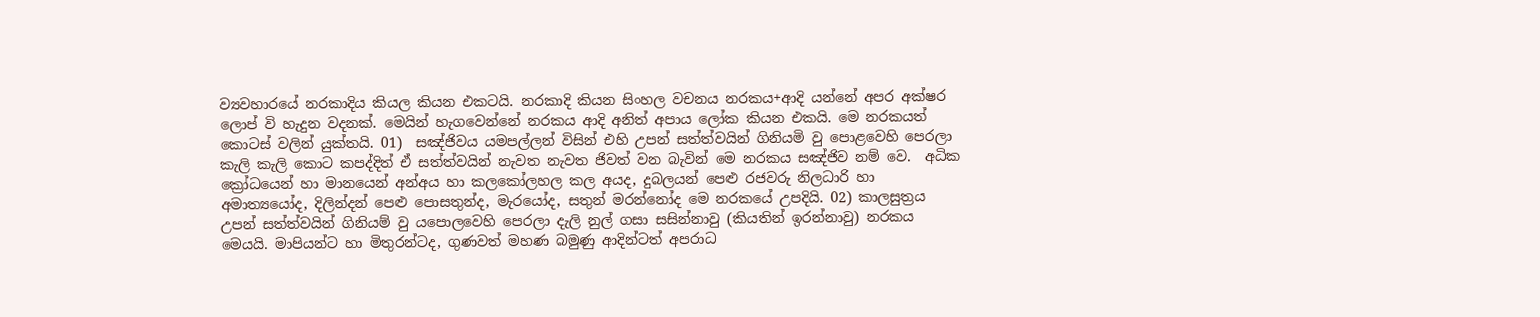ව්‍යවහාරයේ නරකාදිය කියල කියන එකටයි. නරකාදි කියන සිංහල වචනය නරකය+ආදි යන්නේ අපර අක්ෂර ලොප් වි හැදුන වදනක්. මෙයින් හැගවෙන්නේ නරකය ආදි අනිත් අපාය ලෝක කියන එකයි. මෙ නරකයත් කොටස් වලින් යුක්තයි. 01)  සඤ්ජිවය යමපල්ලන් විසින් එහි උපන් සත්ත්වයින් ගිනියමි වු පොළවෙහි පෙරලා කැලි කැලි කොට කපද්දිත් ඒ සත්ත්වයින් නැවත නැවත ජිවත් වන බැවින් මෙ නරකය සඤ්ජිව නම් වෙ.  අධික ක්‍රෝධයෙන් හා මානයෙන් අන්අය හා කලකෝලහල කල අයද, දුබලයන් පෙළු රජවරු නිලධාරි හා අමාත්‍යයෝද, දිලින්දන් පෙළු පොසතුන්ද, මැරයෝද, සතුන් මරන්නෝද මෙ නරකයේ උපදියි. 02) කාලසුත්‍රය උපන් සත්ත්වයින් ගිනියම් වු යපොලවෙහි පෙරලා දැලි නුල් ගසා සසින්නාවු (කියතින් ඉරන්නාවු) නරකය මෙයයි. මාපියන්ට හා මිතුරන්ටද, ගුණවත් මහණ බමුණු ආදින්ටත් අපරාධ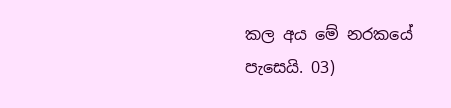කල අය මේ නරකයේ පැසෙයි. 03)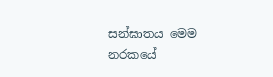සන්ඝාතය මෙම නරකයේ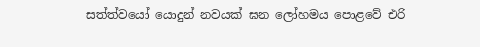සත්ත්වයෝ යොදුන් නවයක් ඝන ලෝහමය පොළවේ එරි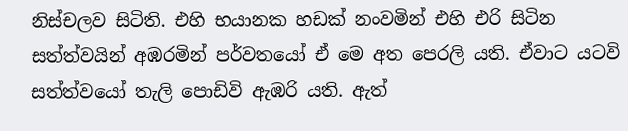නිස්චලව සිටිති. එහි භයානක හඩක් නංවමින් එහි එරි සිටින සත්ත්වයින් අඹරමින් පර්වතයෝ ඒ මෙ අත පෙරලි යති. ඒවාට යටවි සත්ත්වයෝ තැලි පොඩිවි ඇඹරි යති. ඇත්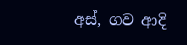අස්, ගව ආදි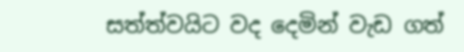සත්ත්වයිට වද දෙමින් වැඩ ගත්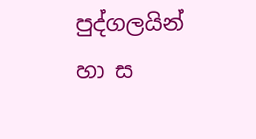පුද්ගලයින් හා ස